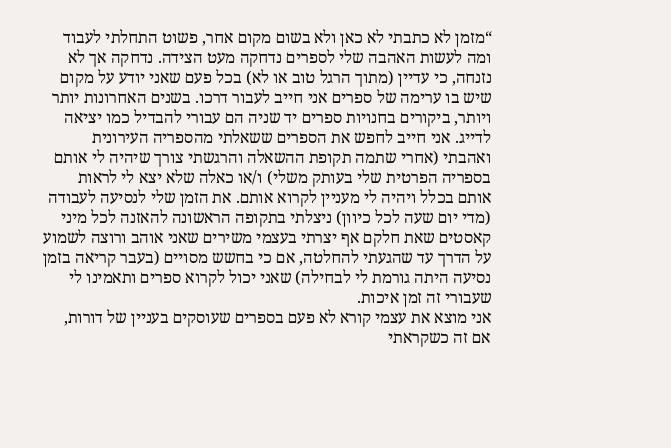“מזמן לא כתבתי לא כאן ולא בשום מקום אחר, פשוט התחלתי לעבוד ומה לעשות האהבה שלי לספרים נדחקה מעט הצידה. נדחקה אך לא נזנחה, כי עדיין (מתוך הרגל טוב או לא) בכל פעם שאני יודע על מקום שיש בו ערימה של ספרים אני חייב לעבור דרכו. בשנים האחרונות יותר ויותר, ביקורים בחנויות ספרים יד שניה הם עבורי להבדיל כמו יציאה לדייג. אני חייב לחפש את הספרים ששאלתי מהספריה העירונית ואהבתי (אחרי שתמה תקופת ההשאלה והרגשתי צורך שיהיה לי אותם בספריה הפרטית שלי בעותק משלי) ו/או כאלה שלא יצא לי לראות אותם בכלל ויהיה לי מעניין לקרוא אותם. את הזמן שלי לנסיעה לעבודה (מדי יום שעה לכל כיוון) ניצלתי בתקופה הראשונה להאזנה לכל מיני קאסטים שאת חלקם אף יצרתי בעצמי משירים שאני אוהב ורוצה לשמוע על הדרך עד שהגעתי להחלטה, אם כי בחשש מסויים (בעבר קריאה בזמן נסיעה היתה גורמת לי לבחילה) שאני יכול לקרוא ספרים ותאמינו לי שעבורי זה זמן איכות.
אני מוצא את עצמי קורא לא פעם בספרים שעוסקים בעניין של דורות, אם זה כשקראתי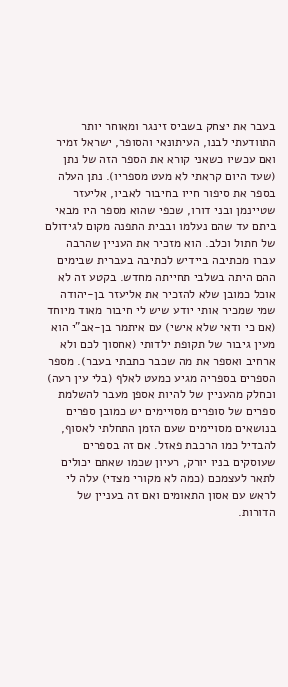בעבר את יצחק בשביס זינגר ומאוחר יותר התוודעתי לבנו, העיתונאי והסופר, ישראל זמיר ואם עכשיו כשאני קורא את הספר הזה של נתן (שעד היום קראתי לא מעט מספריו). נתן העלה בספר את סיפור חייו בחיבור לאביו, אליעזר שטיינמן ובני דורו, שכפי שהוא מספר היו מבאי ביתם עד שהם נעלמו ובבית התפנה מקום לגידולם של חתול וכלב. הוא מזכיר את העניין שהרבה עברו מכתיבה ביידיש לכתיבה בעברית שבימים ההם היתה בשלבי תחייתה מחדש. בקטע זה לא אוכל כמובן שלא להזכיר את אליעזר בן-יהודה שמי שמכיר אותי יודע שיש לי חיבור מאוד מיוחד (אם כי ודאי שלא אישי) עם איתמר בן-אב"י הוא מעין גיבור של תקופת ילדותי (אחסוך לכם ולא ארחיב ואספר את מה שכבר כתבתי בעבר). מספר הספרים בספריה מגיע כמעט לאלף (בלי עין רעה) וכחלק מהעניין של להיות אספן מעבר להשלמת ספרים של סופרים מסויימים יש כמובן ספרים בנושאים מסויימים שעם הזמן התחלתי לאסוף, להבדיל כמו הרכבת פאזל. אם זה בספרים שעוסקים בניו יורק, רעיון שכמו שאתם יכולים לתאר לעצמכם (כמה לא מקורי מצדי) עלה לי לראש עם אסון התאומים ואם זה בעניין של הדורות.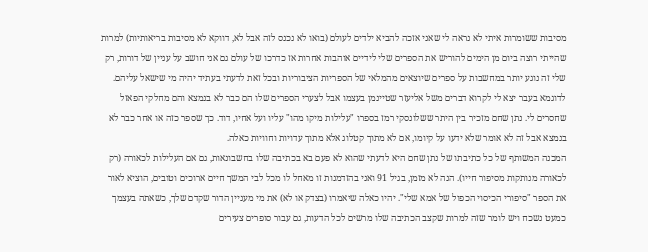מסיבות ששומרות איתי לא נראה לי שאני אזכה להביא ילדים לעולם (בואו לא נכנס לזה אבל לא, דווקא לא מסיבות בריאותיות) למרות שהייתי רוצה ביום מן הימים להוריש את הספרים שלי לידיים אוהבות אחרות אז כדרכו של עולם גם אני חושב על עניין של דורות, רק שלי זה נוגע יותר במחשבות על ספרים שיוצאים מהמלאי של הספריות הציבוריות ובכל זאת לדעתי בעתיד יהיה מי שישאל עליהם. לדוגמא בעבר יצא לי לקרוא דברים משל אליעזר שטיינמן בעצמו אבל לצערי הספרים שלו הם כבר לא בנמצא והם מחלקי הפאזל שחסרים לי. נתן שחם מזכיר בין היתר ששלונסקי רמז בספרו "עלילות מיקו מהו" עליו ועל אחיו, דוד. כך שספר כזה או אחר כבר לא בנמצא אבל זה לא אומר שלא ידעו על קיומו, אם לא מתוך קטלוג אלא מתוך עדויות וחוויות כאלה.
המכנה המשותף של כל כתיבתו של נתן שחם היא לדעתי שהוא לא פעם בא בכתיבה שלו בחשבונאות, גם אם העלילות לכאורה (רק לכאורה מנותקות מסיפור חייו). הנה לא מזמן, בגיל 91 ואני בהזדמנות זו מאחל לו מכל לבי המשך חיים ארוכים וטובים, הוציא לאור את הספר "סיפורי הכיסוי הכפול של אמא שלי". יהיו כאלה שיאמרו (בצדק או לא) את מי מעניין הדור שקדם שלך, כשאתה בעצמך כמעט נשכח ויש לומר שזה למרות שקצב הכתיבה שלו מרשים לכל הדעות, גם עבור סופרים צעירים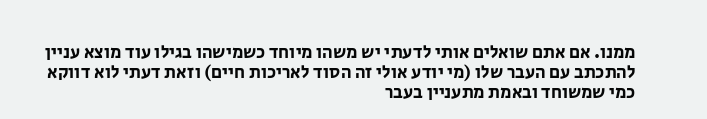ממנו. אם אתם שואלים אותי לדעתי יש משהו מיוחד כשמישהו בגילו עוד מוצא עניין להתכתב עם העבר שלו (מי יודע אולי זה הסוד לאריכות חיים) וזאת דעתי לוא דווקא כמי שמשוחד ובאמת מתעניין בעבר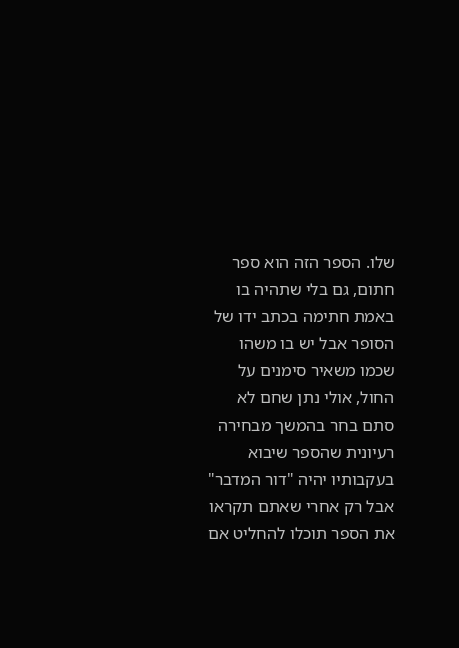שלו. הספר הזה הוא ספר חתום, גם בלי שתהיה בו באמת חתימה בכתב ידו של הסופר אבל יש בו משהו שכמו משאיר סימנים על החול, אולי נתן שחם לא סתם בחר בהמשך מבחירה רעיונית שהספר שיבוא בעקבותיו יהיה "דור המדבר" אבל רק אחרי שאתם תקראו את הספר תוכלו להחליט אם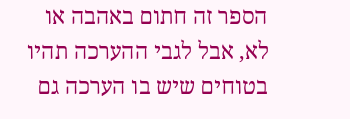הספר זה חתום באהבה או לא, אבל לגבי ההערכה תהיו בטוחים שיש בו הערכה גם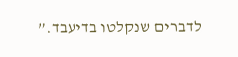לדברים שנקלטו בדיעבד.”